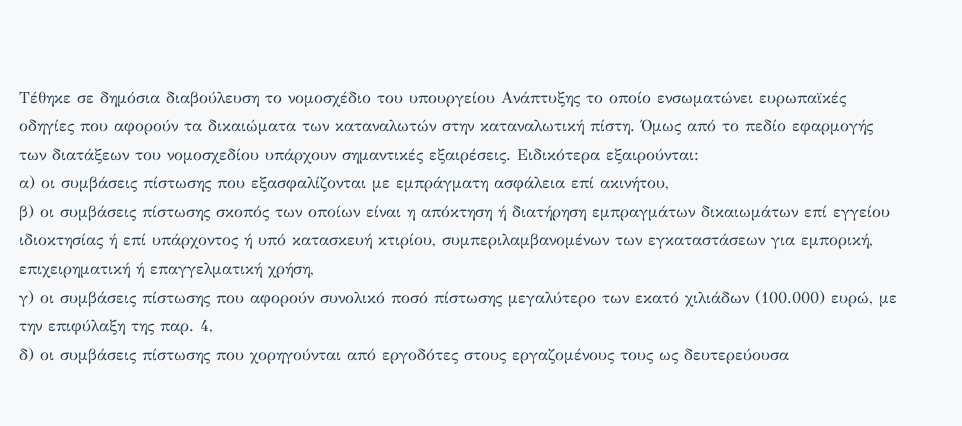Τέθηκε σε δημόσια διαβούλευση το νομοσχέδιο του υπουργείου Ανάπτυξης το οποίο ενσωματώνει ευρωπαϊκές οδηγίες που αφορούν τα δικαιώματα των καταναλωτών στην καταναλωτική πίστη. Όμως από το πεδίο εφαρμογής των διατάξεων του νομοσχεδίου υπάρχουν σημαντικές εξαιρέσεις. Ειδικότερα εξαιρούνται:
α) οι συμβάσεις πίστωσης που εξασφαλίζονται με εμπράγματη ασφάλεια επί ακινήτου,
β) οι συμβάσεις πίστωσης σκοπός των οποίων είναι η απόκτηση ή διατήρηση εμπραγμάτων δικαιωμάτων επί εγγείου ιδιοκτησίας ή επί υπάρχοντος ή υπό κατασκευή κτιρίου, συμπεριλαμβανομένων των εγκαταστάσεων για εμπορική, επιχειρηματική ή επαγγελματική χρήση,
γ) οι συμβάσεις πίστωσης που αφορούν συνολικό ποσό πίστωσης μεγαλύτερο των εκατό χιλιάδων (100.000) ευρώ, με την επιφύλαξη της παρ. 4,
δ) οι συμβάσεις πίστωσης που χορηγούνται από εργοδότες στους εργαζομένους τους ως δευτερεύουσα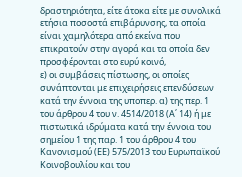δραστηριότητα, είτε άτοκα είτε με συνολικά ετήσια ποσοστά επιβάρυνσης, τα οποία είναι χαμηλότερα από εκείνα που επικρατούν στην αγορά και τα οποία δεν προσφέρονται στο ευρύ κοινό,
ε) οι συμβάσεις πίστωσης, οι οποίες συνάπτονται με επιχειρήσεις επενδύσεων κατά την έννοια της υποπερ. α) της περ. 1 του άρθρου 4 του ν. 4514/2018 (Α΄ 14) ή με πιστωτικά ιδρύματα κατά την έννοια του σημείου 1 της παρ. 1 του άρθρου 4 του Κανονισμού (ΕΕ) 575/2013 του Ευρωπαϊκού Κοινοβουλίου και του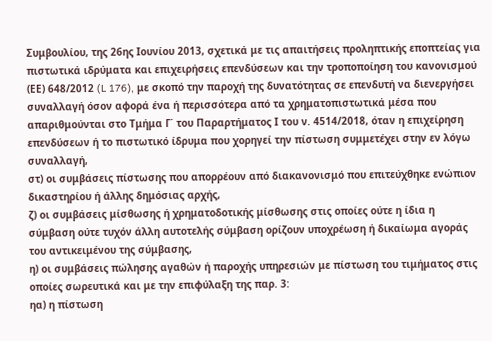Συμβουλίου, της 26ης Ιουνίου 2013, σχετικά με τις απαιτήσεις προληπτικής εποπτείας για πιστωτικά ιδρύματα και επιχειρήσεις επενδύσεων και την τροποποίηση του κανονισμού (ΕΕ) 648/2012 (L 176), με σκοπό την παροχή της δυνατότητας σε επενδυτή να διενεργήσει συναλλαγή όσον αφορά ένα ή περισσότερα από τα χρηματοπιστωτικά μέσα που απαριθμούνται στο Τμήμα Γ΄ του Παραρτήματος Ι του ν. 4514/2018, όταν η επιχείρηση επενδύσεων ή το πιστωτικό ίδρυμα που χορηγεί την πίστωση συμμετέχει στην εν λόγω συναλλαγή,
στ) οι συμβάσεις πίστωσης που απορρέουν από διακανονισμό που επιτεύχθηκε ενώπιον δικαστηρίου ή άλλης δημόσιας αρχής,
ζ) οι συμβάσεις μίσθωσης ή χρηματοδοτικής μίσθωσης στις οποίες ούτε η ίδια η σύμβαση ούτε τυχόν άλλη αυτοτελής σύμβαση ορίζουν υποχρέωση ή δικαίωμα αγοράς του αντικειμένου της σύμβασης,
η) οι συμβάσεις πώλησης αγαθών ή παροχής υπηρεσιών με πίστωση του τιμήματος στις οποίες σωρευτικά και με την επιφύλαξη της παρ. 3:
ηα) η πίστωση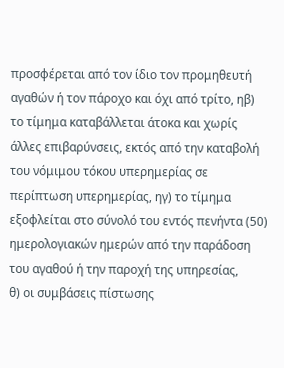προσφέρεται από τον ίδιο τον προμηθευτή αγαθών ή τον πάροχο και όχι από τρίτο, ηβ) το τίμημα καταβάλλεται άτοκα και χωρίς άλλες επιβαρύνσεις, εκτός από την καταβολή του νόμιμου τόκου υπερημερίας σε περίπτωση υπερημερίας, ηγ) το τίμημα εξοφλείται στο σύνολό του εντός πενήντα (50) ημερολογιακών ημερών από την παράδοση του αγαθού ή την παροχή της υπηρεσίας,
θ) οι συμβάσεις πίστωσης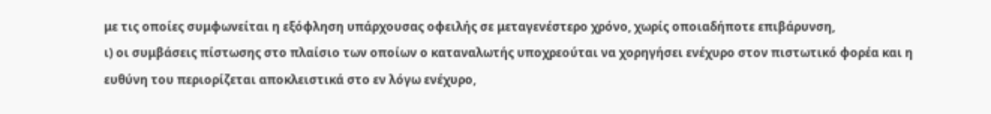με τις οποίες συμφωνείται η εξόφληση υπάρχουσας οφειλής σε μεταγενέστερο χρόνο, χωρίς οποιαδήποτε επιβάρυνση,
ι) οι συμβάσεις πίστωσης στο πλαίσιο των οποίων ο καταναλωτής υποχρεούται να χορηγήσει ενέχυρο στον πιστωτικό φορέα και η ευθύνη του περιορίζεται αποκλειστικά στο εν λόγω ενέχυρο,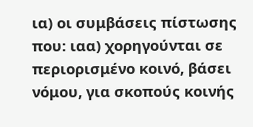ια) οι συμβάσεις πίστωσης που: ιαα) χορηγούνται σε περιορισμένο κοινό, βάσει νόμου, για σκοπούς κοινής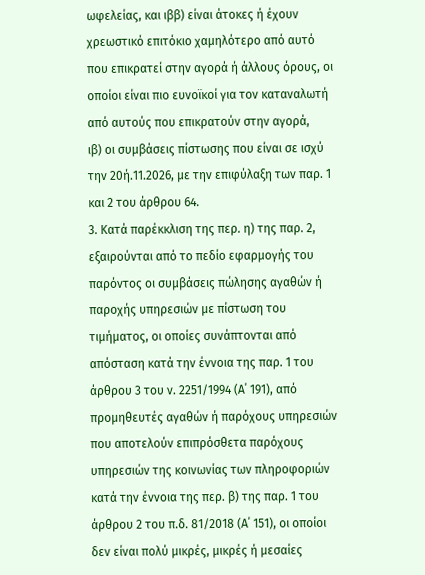ωφελείας, και ιββ) είναι άτοκες ή έχουν χρεωστικό επιτόκιο χαμηλότερο από αυτό που επικρατεί στην αγορά ή άλλους όρους, οι οποίοι είναι πιο ευνοϊκοί για τον καταναλωτή από αυτούς που επικρατούν στην αγορά,
ιβ) οι συμβάσεις πίστωσης που είναι σε ισχύ την 20ή.11.2026, με την επιφύλαξη των παρ. 1 και 2 του άρθρου 64.
3. Κατά παρέκκλιση της περ. η) της παρ. 2, εξαιρούνται από το πεδίο εφαρμογής του παρόντος οι συμβάσεις πώλησης αγαθών ή παροχής υπηρεσιών με πίστωση του τιμήματος, οι οποίες συνάπτονται από απόσταση κατά την έννοια της παρ. 1 του άρθρου 3 του ν. 2251/1994 (Α΄ 191), από προμηθευτές αγαθών ή παρόχους υπηρεσιών που αποτελούν επιπρόσθετα παρόχους υπηρεσιών της κοινωνίας των πληροφοριών κατά την έννοια της περ. β) της παρ. 1 του άρθρου 2 του π.δ. 81/2018 (Α΄ 151), οι οποίοι δεν είναι πολύ μικρές, μικρές ή μεσαίες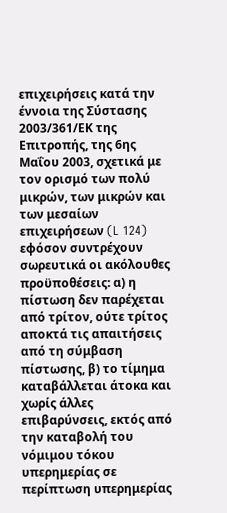επιχειρήσεις κατά την έννοια της Σύστασης 2003/361/ΕΚ της Επιτροπής, της 6ης Μαΐου 2003, σχετικά με τον ορισμό των πολύ μικρών, των μικρών και των μεσαίων επιχειρήσεων (L 124) εφόσον συντρέχουν σωρευτικά οι ακόλουθες προϋποθέσεις: α) η πίστωση δεν παρέχεται από τρίτον, ούτε τρίτος αποκτά τις απαιτήσεις από τη σύμβαση πίστωσης, β) το τίμημα καταβάλλεται άτοκα και χωρίς άλλες επιβαρύνσεις, εκτός από την καταβολή του νόμιμου τόκου υπερημερίας σε περίπτωση υπερημερίας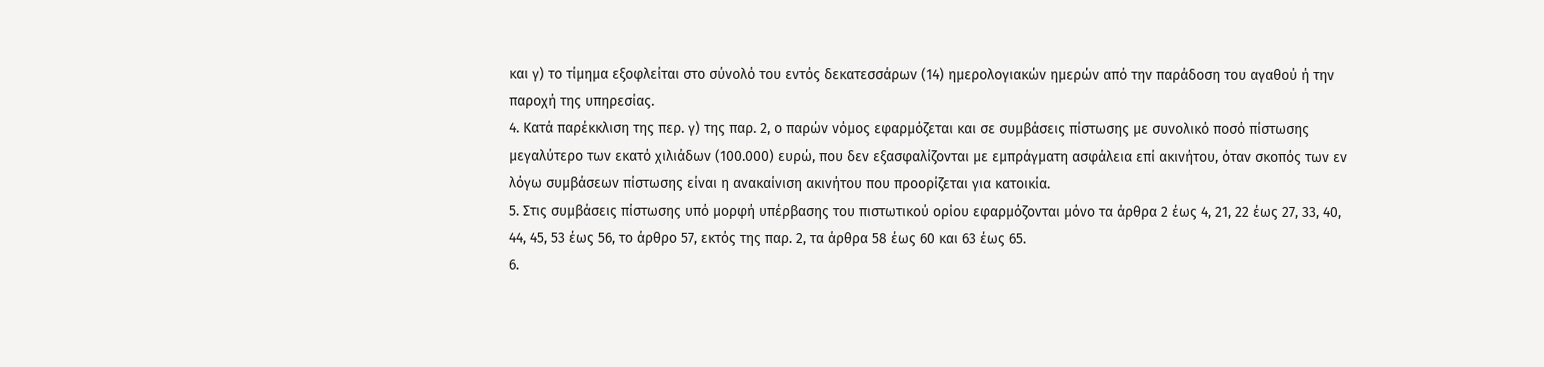και γ) το τίμημα εξοφλείται στο σύνολό του εντός δεκατεσσάρων (14) ημερολογιακών ημερών από την παράδοση του αγαθού ή την παροχή της υπηρεσίας.
4. Κατά παρέκκλιση της περ. γ) της παρ. 2, ο παρών νόμος εφαρμόζεται και σε συμβάσεις πίστωσης με συνολικό ποσό πίστωσης μεγαλύτερο των εκατό χιλιάδων (100.000) ευρώ, που δεν εξασφαλίζονται με εμπράγματη ασφάλεια επί ακινήτου, όταν σκοπός των εν λόγω συμβάσεων πίστωσης είναι η ανακαίνιση ακινήτου που προορίζεται για κατοικία.
5. Στις συμβάσεις πίστωσης υπό μορφή υπέρβασης του πιστωτικού ορίου εφαρμόζονται μόνο τα άρθρα 2 έως 4, 21, 22 έως 27, 33, 40, 44, 45, 53 έως 56, το άρθρο 57, εκτός της παρ. 2, τα άρθρα 58 έως 60 και 63 έως 65.
6.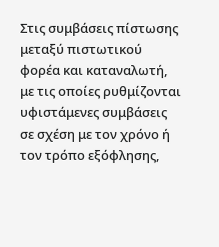Στις συμβάσεις πίστωσης μεταξύ πιστωτικού φορέα και καταναλωτή, με τις οποίες ρυθμίζονται υφιστάμενες συμβάσεις σε σχέση με τον χρόνο ή τον τρόπο εξόφλησης,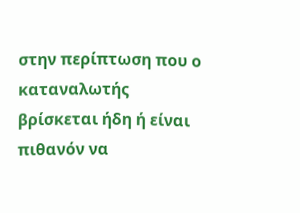στην περίπτωση που ο καταναλωτής βρίσκεται ήδη ή είναι πιθανόν να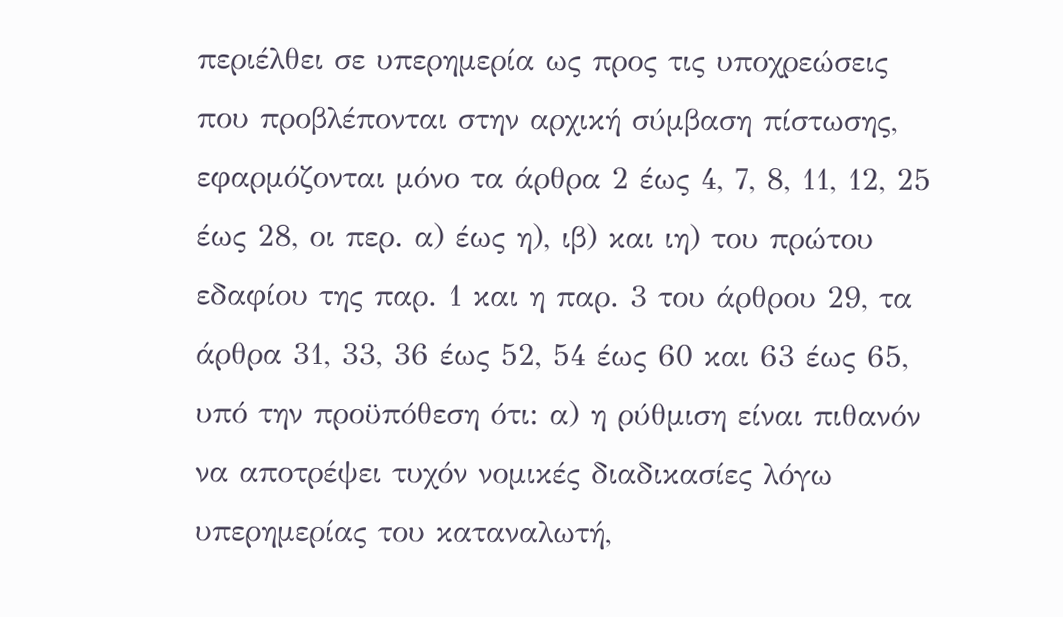περιέλθει σε υπερημερία ως προς τις υποχρεώσεις που προβλέπονται στην αρχική σύμβαση πίστωσης, εφαρμόζονται μόνο τα άρθρα 2 έως 4, 7, 8, 11, 12, 25 έως 28, οι περ. α) έως η), ιβ) και ιη) του πρώτου εδαφίου της παρ. 1 και η παρ. 3 του άρθρου 29, τα άρθρα 31, 33, 36 έως 52, 54 έως 60 και 63 έως 65, υπό την προϋπόθεση ότι: α) η ρύθμιση είναι πιθανόν να αποτρέψει τυχόν νομικές διαδικασίες λόγω υπερημερίας του καταναλωτή,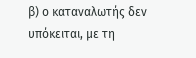β) ο καταναλωτής δεν υπόκειται, με τη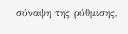σύναψη της ρύθμισης,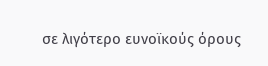σε λιγότερο ευνοϊκούς όρους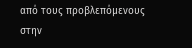από τους προβλεπόμενους στην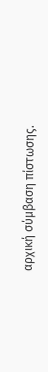αρχική σύμβαση πίστωσης.